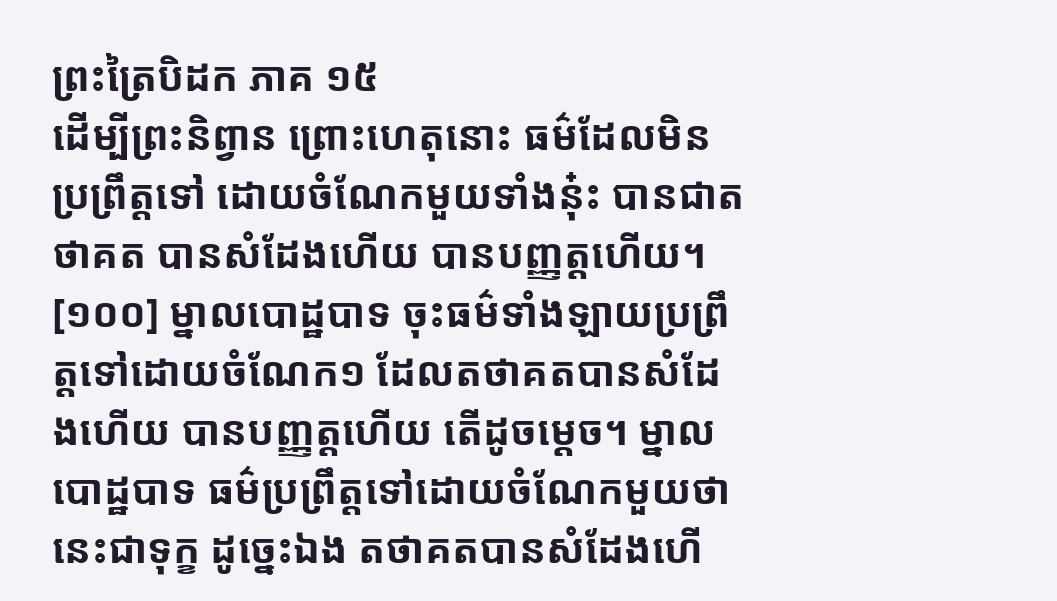ព្រះត្រៃបិដក ភាគ ១៥
ដើម្បីព្រះនិព្វាន ព្រោះហេតុនោះ ធម៌ដែលមិនប្រព្រឹត្តទៅ ដោយចំណែកមួយទាំងនុ៎ះ បានជាតថាគត បានសំដែងហើយ បានបញ្ញត្តហើយ។
[១០០] ម្នាលបោដ្ឋបាទ ចុះធម៌ទាំងឡាយប្រព្រឹត្តទៅដោយចំណែក១ ដែលតថាគតបានសំដែងហើយ បានបញ្ញត្តហើយ តើដូចម្តេច។ ម្នាលបោដ្ឋបាទ ធម៌ប្រព្រឹត្តទៅដោយចំណែកមួយថា នេះជាទុក្ខ ដូច្នេះឯង តថាគតបានសំដែងហើ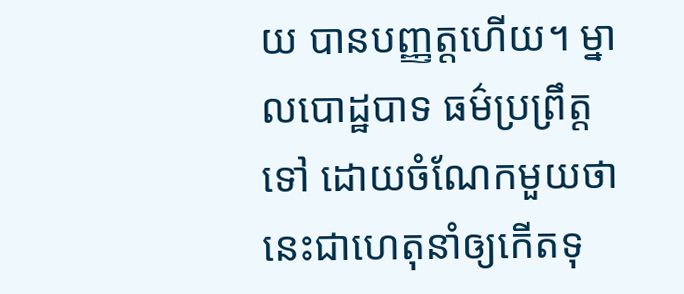យ បានបញ្ញត្តហើយ។ ម្នាលបោដ្ឋបាទ ធម៌ប្រព្រឹត្តទៅ ដោយចំណែកមួយថា នេះជាហេតុនាំឲ្យកើតទុ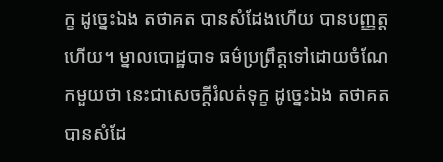ក្ខ ដូច្នេះឯង តថាគត បានសំដែងហើយ បានបញ្ញត្តហើយ។ ម្នាលបោដ្ឋបាទ ធម៌ប្រព្រឹត្តទៅដោយចំណែកមួយថា នេះជាសេចក្តីរំលត់ទុក្ខ ដូច្នេះឯង តថាគតបានសំដែ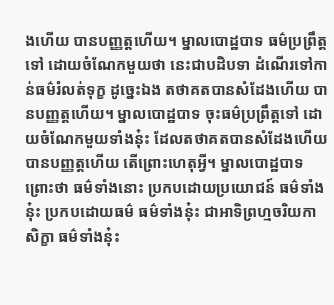ងហើយ បានបញ្ញត្តហើយ។ ម្នាលបោដ្ឋបាទ ធម៌ប្រព្រឹត្តទៅ ដោយចំណែកមួយថា នេះជាបដិបទា ដំណើរទៅកាន់ធម៌រំលត់ទុក្ខ ដូច្នេះឯង តថាគតបានសំដែងហើយ បានបញ្ញត្តហើយ។ ម្នាលបោដ្ឋបាទ ចុះធម៌ប្រព្រឹត្តទៅ ដោយចំណែកមួយទាំងនុ៎ះ ដែលតថាគតបានសំដែងហើយ បានបញ្ញត្តហើយ តើព្រោះហេតុអ្វី។ ម្នាលបោដ្ឋបាទ ព្រោះថា ធម៌ទាំងនោះ ប្រកបដោយប្រយោជន៍ ធម៌ទាំងនុ៎ះ ប្រកបដោយធម៌ ធម៌ទាំងនុ៎ះ ជាអាទិព្រហ្មចរិយកាសិក្ខា ធម៌ទាំងនុ៎ះ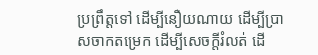ប្រព្រឹត្តទៅ ដើម្បីនឿយណាយ ដើម្បីប្រាសចាកតម្រេក ដើម្បីសេចក្តីរំលត់ ដើ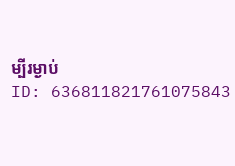ម្បីរម្ងាប់
ID: 636811821761075843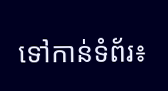ទៅកាន់ទំព័រ៖